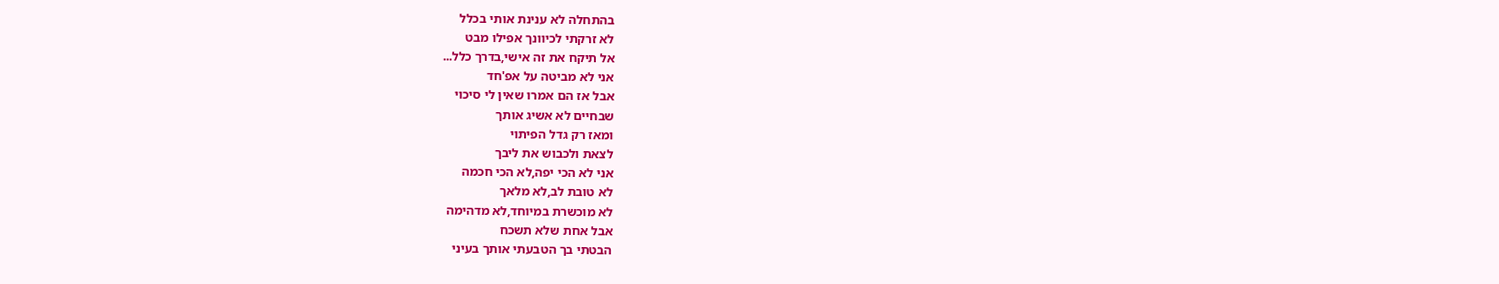בהתחלה לא ענינת אותי בכלל
לא זרקתי לכיוונך אפילו מבט
אל תיקח את זה אישי,בדרך כלל...
אני לא מביטה על אפ'חד
אבל אז הם אמרו שאין לי סיכוי
שבחיים לא אשיג אותך
ומאז רק גדל הפיתוי
לצאת ולכבוש את ליבך
אני לא הכי יפה,לא הכי חכמה
לא טובת לב,לא מלאך
לא מוכשרת במיוחד,לא מדהימה
אבל אחת שלא תשכח
הבטתי בך הטבעתי אותך בעיני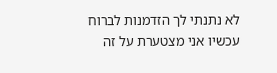לא נתנתי לך הזדמנות לברוח
עכשיו אני מצטערת על זה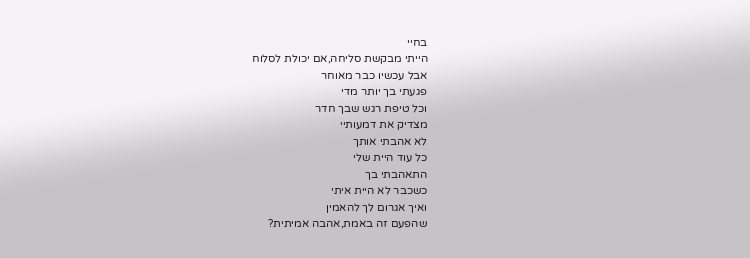בחיי
הייתי מבקשת סליחה,אם יכולת לסלוח
אבל עכשיו כבר מאוחר
פגעתי בך יותר מדי
וכל טיפת רגש שבך חדר
מצדיק את דמעותיי
לא אהבתי אותך
כל עוד היית שלי
התאהבתי בך
כשכבר לא היית איתי
ואיך אגרום לך להאמין
שהפעם זה באמת,אהבה אמיתית?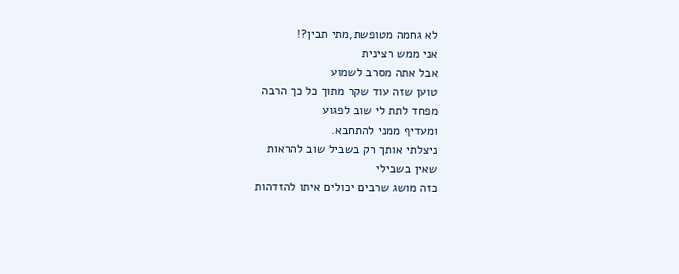לא גחמה מטופשת,מתי תבין?!
אני ממש רצינית
אבל אתה מסרב לשמוע
טוען שזה עוד שקר מתוך כל כך הרבה
מפחד לתת לי שוב לפגוע
ומעדיף ממני להתחבא.
ניצלתי אותך רק בשביל שוב להראות
שאין בשבילי
כזה מושג שרבים יכולים איתו להזדהות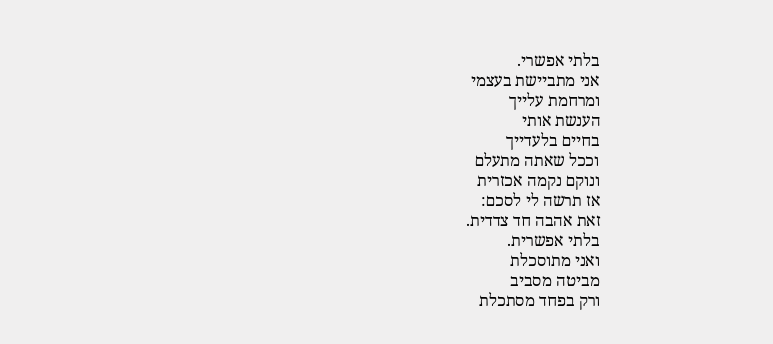בלתי אפשרי.
אני מתביישת בעצמי
ומרחמת עלייך
הענשת אותי
בחיים בלעדייך
וככל שאתה מתעלם
ונוקם נקמה אכזרית
אז תרשה לי לסכם:
זאת אהבה חד צדדית.
בלתי אפשרית.
ואני מתוסכלת
מביטה מסביב
ורק בפחד מסתכלת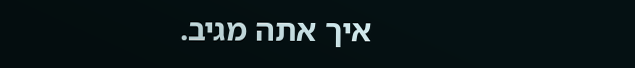איך אתה מגיב.